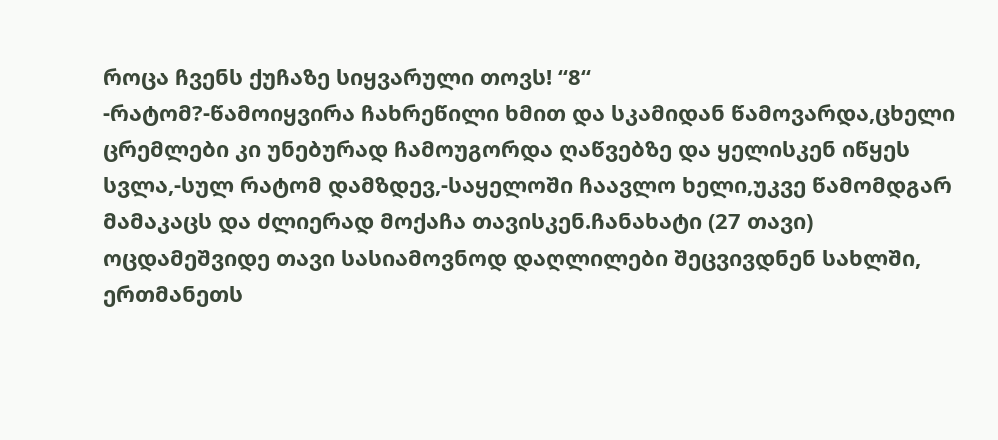როცა ჩვენს ქუჩაზე სიყვარული თოვს! “8“
-რატომ?-წამოიყვირა ჩახრეწილი ხმით და სკამიდან წამოვარდა,ცხელი ცრემლები კი უნებურად ჩამოუგორდა ღაწვებზე და ყელისკენ იწყეს სვლა,-სულ რატომ დამზდევ,-საყელოში ჩაავლო ხელი,უკვე წამომდგარ მამაკაცს და ძლიერად მოქაჩა თავისკენ.ჩანახატი (27 თავი)
ოცდამეშვიდე თავი სასიამოვნოდ დაღლილები შეცვივდნენ სახლში, ერთმანეთს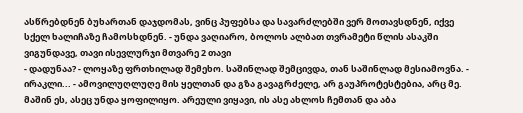ასწრებდნენ ბუხართან დაჯდომას, ვინც პუფებსა და სავარძლებში ვერ მოთავსდნენ, იქვე სქელ ხალიჩაზე ჩამოსხდნენ. - უნდა ვაღიარო, ბოლოს ალბათ თვრამეტი წლის ასაკში ვიგუნდავე, თავი ისევლურჯი მთვარე 2 თავი
- დადუნაა? - ლოყაზე ფრთხილად შემეხო. საშინლად შემცივდა, თან საშინლად მესიამოვნა. - ირაკლი... - ამოვილუღლუღე მის ყელთან და გზა გავაგრძელე, არ გაუპროტესტებია, არც მე. მაშინ ეს, ასეც უნდა ყოფილიყო. არეული ვიყავი, ის ასე ახლოს ჩემთან და აბა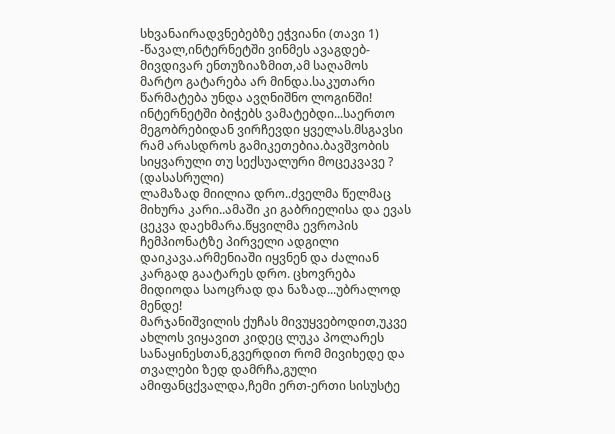სხვანაირადვნებებზე ეჭვიანი (თავი 1)
-წავალ,ინტერნეტში ვინმეს ავაგდებ-მივდივარ ენთუზიაზმით,ამ საღამოს მარტო გატარება არ მინდა.საკუთარი წარმატება უნდა ავღნიშნო ლოგინში! ინტერნეტში ბიჭებს ვამატებდი...საერთო მეგობრებიდან ვირჩევდი ყველას.მსგავსი რამ არასდროს გამიკეთებია.ბავშვობის სიყვარული თუ სექსუალური მოცეკვავე ? (დასასრული)
ლამაზად მიილია დრო..ძველმა წელმაც მიხურა კარი..ამაში კი გაბრიელისა და ევას ცეკვა დაეხმარა.წყვილმა ევროპის ჩემპიონატზე პირველი ადგილი დაიკავა.არმენიაში იყვნენ და ძალიან კარგად გაატარეს დრო. ცხოვრება მიდიოდა საოცრად და ნაზად...უბრალოდ მენდე!
მარჯანიშვილის ქუჩას მივუყვებოდით,უკვე ახლოს ვიყავით კიდეც ლუკა პოლარეს სანაყინესთან,გვერდით რომ მივიხედე და თვალები ზედ დამრჩა,გული ამიფანცქვალდა,ჩემი ერთ-ერთი სისუსტე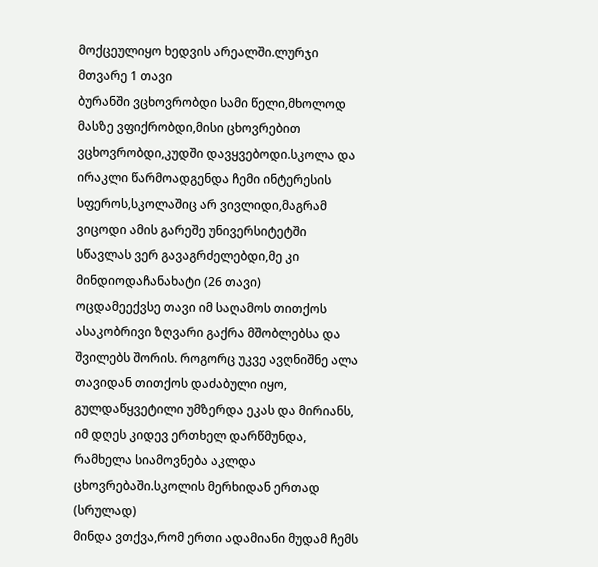მოქცეულიყო ხედვის არეალში.ლურჯი მთვარე 1 თავი
ბურანში ვცხოვრობდი სამი წელი,მხოლოდ მასზე ვფიქრობდი,მისი ცხოვრებით ვცხოვრობდი,კუდში დავყვებოდი.სკოლა და ირაკლი წარმოადგენდა ჩემი ინტერესის სფეროს,სკოლაშიც არ ვივლიდი,მაგრამ ვიცოდი ამის გარეშე უნივერსიტეტში სწავლას ვერ გავაგრძელებდი,მე კი მინდიოდაჩანახატი (26 თავი)
ოცდამეექვსე თავი იმ საღამოს თითქოს ასაკობრივი ზღვარი გაქრა მშობლებსა და შვილებს შორის. როგორც უკვე ავღნიშნე ალა თავიდან თითქოს დაძაბული იყო, გულდაწყვეტილი უმზერდა ეკას და მირიანს, იმ დღეს კიდევ ერთხელ დარწმუნდა, რამხელა სიამოვნება აკლდა ცხოვრებაში.სკოლის მერხიდან ერთად (სრულად)
მინდა ვთქვა,რომ ერთი ადამიანი მუდამ ჩემს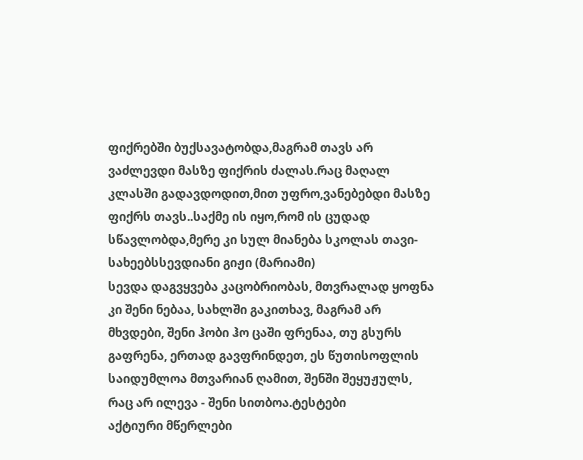ფიქრებში ბუქსავატობდა,მაგრამ თავს არ ვაძლევდი მასზე ფიქრის ძალას.რაც მაღალ კლასში გადავდოდით,მით უფრო,ვანებებდი მასზე ფიქრს თავს..საქმე ის იყო,რომ ის ცუდად სწავლობდა,მერე კი სულ მიანება სკოლას თავი-სახეებსსევდიანი გიჟი (მარიამი)
სევდა დაგვყვება კაცობრიობას, მთვრალად ყოფნა კი შენი ნებაა, სახლში გაკითხავ, მაგრამ არ მხვდები, შენი ჰობი ჰო ცაში ფრენაა, თუ გსურს გაფრენა, ერთად გავფრინდეთ, ეს წუთისოფლის საიდუმლოა მთვარიან ღამით, შენში შეყუჟულს, რაც არ ილევა - შენი სითბოა.ტესტები
აქტიური მწერლები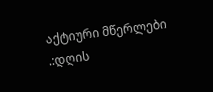აქტიური მწერლები
.:დღის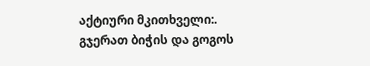აქტიური მკითხველი:.
გჯერათ ბიჭის და გოგოს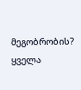მეგობრობის?
ყველა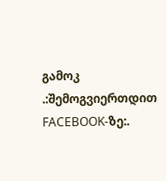გამოკ
.:შემოგვიერთდით FACEBOOK-ზე:.